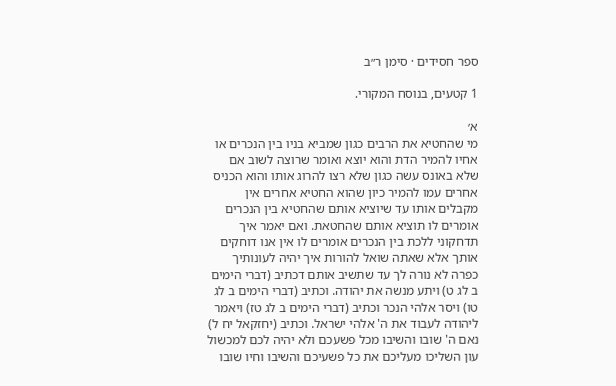ספר חסידים · סימן ר״ב

1 קטעים, בנוסח המקורי.

א׳
מי שהחטיא את הרבים כגון שמביא בניו בין הנכרים או אחיו להמיר הדת והוא יוצא ואומר שרוצה לשוב אם שלא באונס עשה כגון שלא רצו להרוג אותו והוא הכניס אחרים עמו להמיר כיון שהוא החטיא אחרים אין מקבלים אותו עד שיוציא אותם שהחטיא בין הנכרים אומרים לו תוציא אותם שהחטאת. ואם יאמר איך תדחקוני ללכת בין הנכרים אומרים לו אין אנו דוחקים אותך אלא שאתה שואל להורות איך יהיה לעונותיך כפרה לא נורה לך עד שתשיב אותם דכתיב (דברי הימים ב לג ט) ויתע מנשה את יהודה. וכתיב (דברי הימים ב לג טו) ויסר אלהי הנכר וכתיב (דברי הימים ב לג טז) ויאמר ליהודה לעבוד את ה' אלהי ישראל. וכתיב (יחזקאל יח ל) נאם ה' שובו והשיבו מכל פשעכם ולא יהיה לכם למכשול עון השליכו מעליכם את כל פשעיכם והשיבו וחיו שובו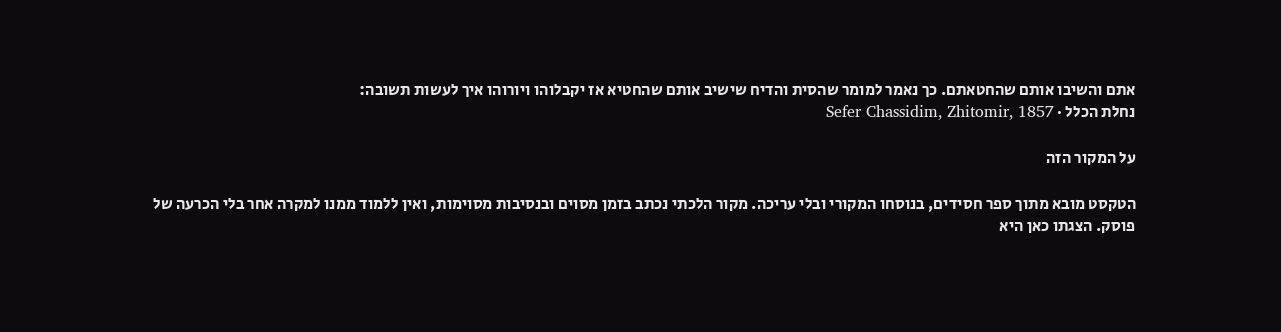אתם והשיבו אותם שהחטאתם. כך נאמר למומר שהסית והדיח שישיב אותם שהחטיא אז יקבלוהו ויורוהו איך לעשות תשובה:
נחלת הכלל · Sefer Chassidim, Zhitomir, 1857

על המקור הזה

הטקסט מובא מתוך ספר חסידים, בנוסחו המקורי ובלי עריכה. מקור הלכתי נכתב בזמן מסוים ובנסיבות מסוימות, ואין ללמוד ממנו למקרה אחר בלי הכרעה של פוסק. הצגתו כאן היא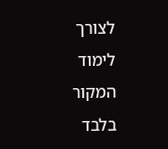לצורך לימוד המקור בלבד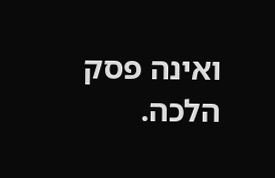ואינה פסק הלכה.